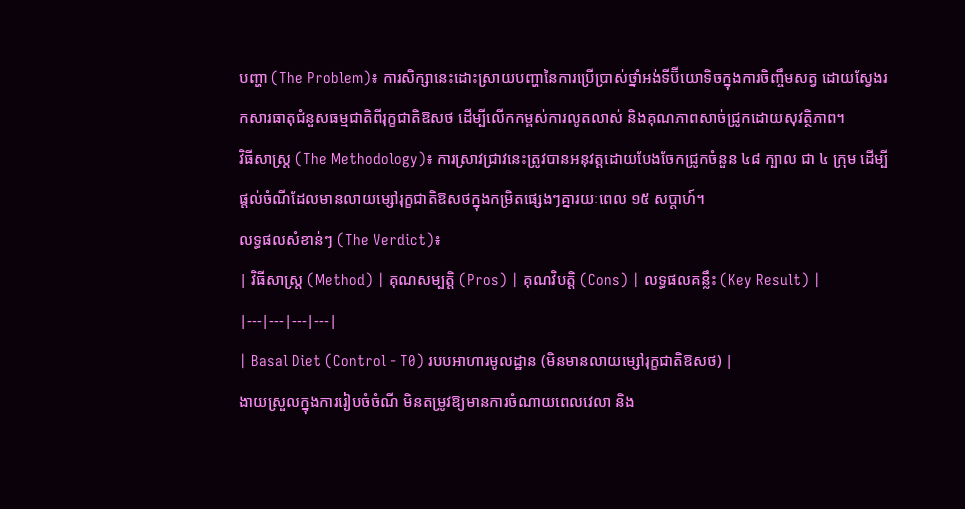បញ្ហា (The Problem)៖ ការសិក្សានេះដោះស្រាយបញ្ហានៃការប្រើប្រាស់ថ្នាំអង់ទីប៊ីយោទិចក្នុងការចិញ្ចឹមសត្វ ដោយស្វែងរកសារធាតុជំនួសធម្មជាតិពីរុក្ខជាតិឱសថ ដើម្បីលើកកម្ពស់ការលូតលាស់ និងគុណភាពសាច់ជ្រូកដោយសុវត្ថិភាព។
វិធីសាស្ត្រ (The Methodology)៖ ការស្រាវជ្រាវនេះត្រូវបានអនុវត្តដោយបែងចែកជ្រូកចំនួន ៤៨ ក្បាល ជា ៤ ក្រុម ដើម្បីផ្តល់ចំណីដែលមានលាយម្សៅរុក្ខជាតិឱសថក្នុងកម្រិតផ្សេងៗគ្នារយៈពេល ១៥ សប្តាហ៍។
លទ្ធផលសំខាន់ៗ (The Verdict)៖
| វិធីសាស្ត្រ (Method) | គុណសម្បត្តិ (Pros) | គុណវិបត្តិ (Cons) | លទ្ធផលគន្លឹះ (Key Result) |
|---|---|---|---|
| Basal Diet (Control - T0) របបអាហារមូលដ្ឋាន (មិនមានលាយម្សៅរុក្ខជាតិឱសថ) |
ងាយស្រួលក្នុងការរៀបចំចំណី មិនតម្រូវឱ្យមានការចំណាយពេលវេលា និង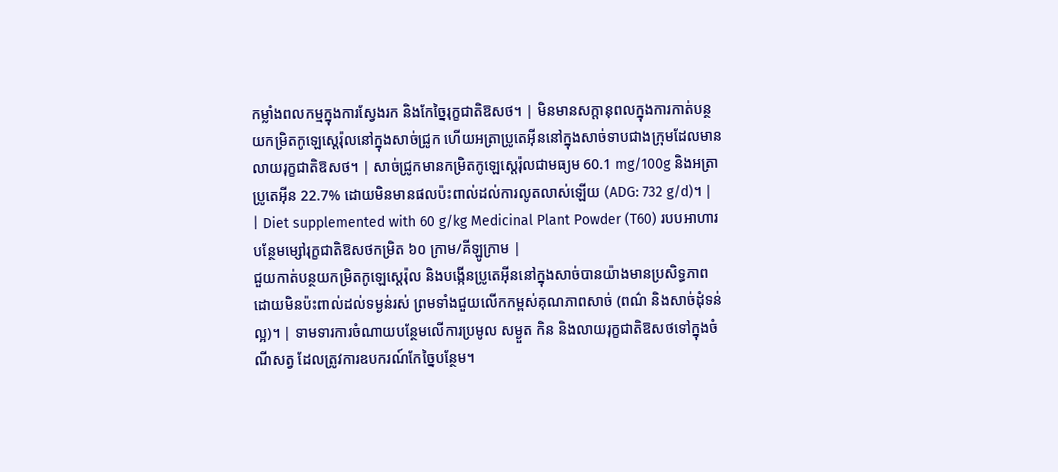កម្លាំងពលកម្មក្នុងការស្វែងរក និងកែច្នៃរុក្ខជាតិឱសថ។ | មិនមានសក្តានុពលក្នុងការកាត់បន្ថយកម្រិតកូឡេស្តេរ៉ុលនៅក្នុងសាច់ជ្រូក ហើយអត្រាប្រូតេអ៊ីននៅក្នុងសាច់ទាបជាងក្រុមដែលមានលាយរុក្ខជាតិឱសថ។ | សាច់ជ្រូកមានកម្រិតកូឡេស្តេរ៉ុលជាមធ្យម 60.1 mg/100g និងអត្រាប្រូតេអ៊ីន 22.7% ដោយមិនមានផលប៉ះពាល់ដល់ការលូតលាស់ឡើយ (ADG: 732 g/d)។ |
| Diet supplemented with 60 g/kg Medicinal Plant Powder (T60) របបអាហារបន្ថែមម្សៅរុក្ខជាតិឱសថកម្រិត ៦០ ក្រាម/គីឡូក្រាម |
ជួយកាត់បន្ថយកម្រិតកូឡេស្តេរ៉ុល និងបង្កើនប្រូតេអ៊ីននៅក្នុងសាច់បានយ៉ាងមានប្រសិទ្ធភាព ដោយមិនប៉ះពាល់ដល់ទម្ងន់រស់ ព្រមទាំងជួយលើកកម្ពស់គុណភាពសាច់ (ពណ៌ និងសាច់ដុំទន់ល្អ)។ | ទាមទារការចំណាយបន្ថែមលើការប្រមូល សម្ងួត កិន និងលាយរុក្ខជាតិឱសថទៅក្នុងចំណីសត្វ ដែលត្រូវការឧបករណ៍កែច្នៃបន្ថែម។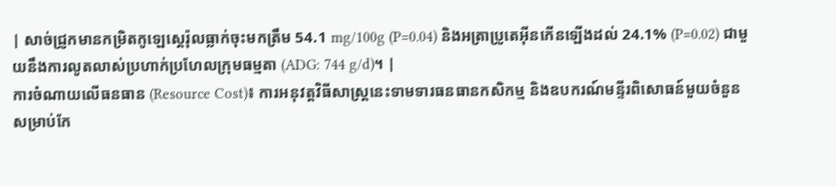| សាច់ជ្រូកមានកម្រិតកូឡេស្តេរ៉ុលធ្លាក់ចុះមកត្រឹម 54.1 mg/100g (P=0.04) និងអត្រាប្រូតេអ៊ីនកើនឡើងដល់ 24.1% (P=0.02) ជាមួយនឹងការលូតលាស់ប្រហាក់ប្រហែលក្រុមធម្មតា (ADG: 744 g/d)។ |
ការចំណាយលើធនធាន (Resource Cost)៖ ការអនុវត្តវិធីសាស្ត្រនេះទាមទារធនធានកសិកម្ម និងឧបករណ៍មន្ទីរពិសោធន៍មួយចំនួនសម្រាប់កែ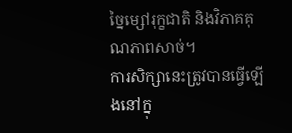ច្នៃម្សៅរុក្ខជាតិ និងវិភាគគុណភាពសាច់។
ការសិក្សានេះត្រូវបានធ្វើឡើងនៅក្នុ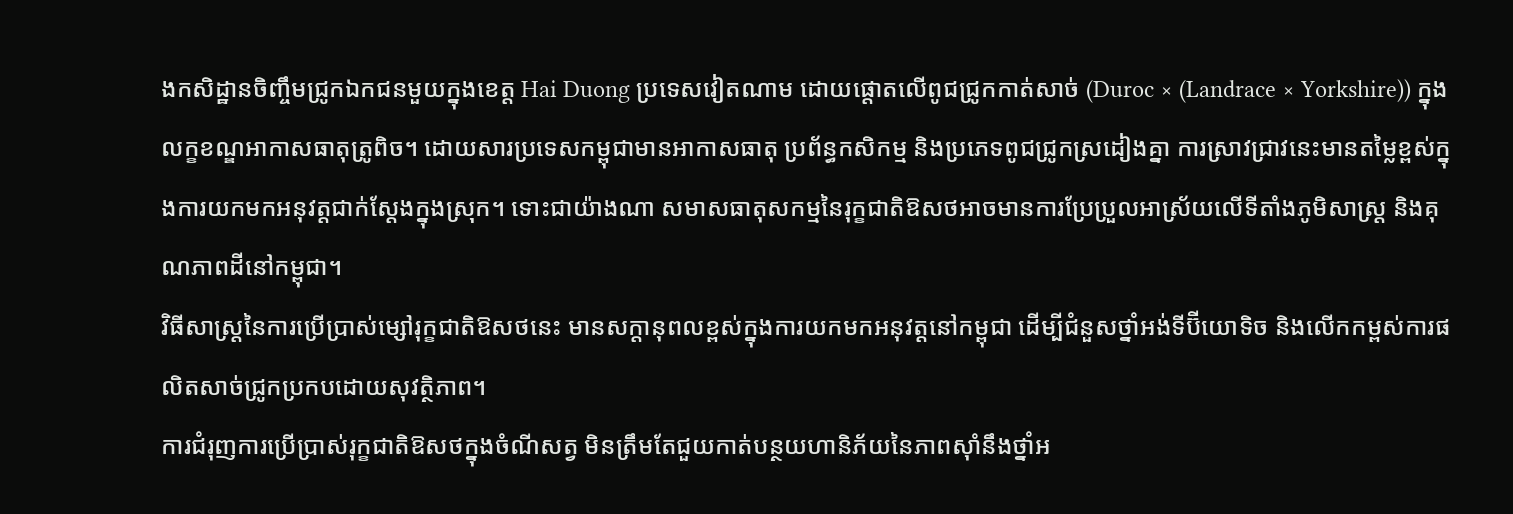ងកសិដ្ឋានចិញ្ចឹមជ្រូកឯកជនមួយក្នុងខេត្ត Hai Duong ប្រទេសវៀតណាម ដោយផ្តោតលើពូជជ្រូកកាត់សាច់ (Duroc × (Landrace × Yorkshire)) ក្នុងលក្ខខណ្ឌអាកាសធាតុត្រូពិច។ ដោយសារប្រទេសកម្ពុជាមានអាកាសធាតុ ប្រព័ន្ធកសិកម្ម និងប្រភេទពូជជ្រូកស្រដៀងគ្នា ការស្រាវជ្រាវនេះមានតម្លៃខ្ពស់ក្នុងការយកមកអនុវត្តជាក់ស្តែងក្នុងស្រុក។ ទោះជាយ៉ាងណា សមាសធាតុសកម្មនៃរុក្ខជាតិឱសថអាចមានការប្រែប្រួលអាស្រ័យលើទីតាំងភូមិសាស្ត្រ និងគុណភាពដីនៅកម្ពុជា។
វិធីសាស្ត្រនៃការប្រើប្រាស់ម្សៅរុក្ខជាតិឱសថនេះ មានសក្តានុពលខ្ពស់ក្នុងការយកមកអនុវត្តនៅកម្ពុជា ដើម្បីជំនួសថ្នាំអង់ទីប៊ីយោទិច និងលើកកម្ពស់ការផលិតសាច់ជ្រូកប្រកបដោយសុវត្ថិភាព។
ការជំរុញការប្រើប្រាស់រុក្ខជាតិឱសថក្នុងចំណីសត្វ មិនត្រឹមតែជួយកាត់បន្ថយហានិភ័យនៃភាពស៊ាំនឹងថ្នាំអ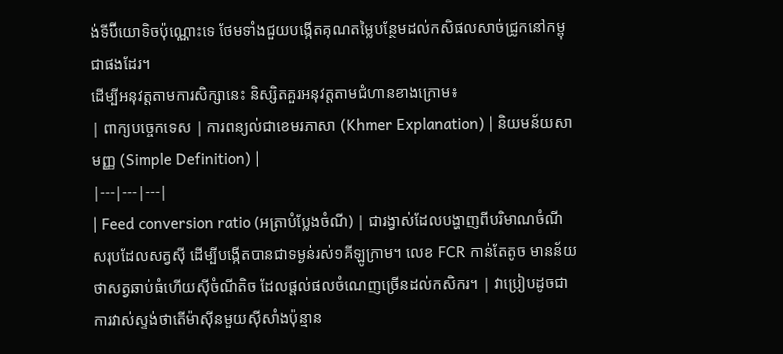ង់ទីប៊ីយោទិចប៉ុណ្ណោះទេ ថែមទាំងជួយបង្កើតគុណតម្លៃបន្ថែមដល់កសិផលសាច់ជ្រូកនៅកម្ពុជាផងដែរ។
ដើម្បីអនុវត្តតាមការសិក្សានេះ និស្សិតគួរអនុវត្តតាមជំហានខាងក្រោម៖
| ពាក្យបច្ចេកទេស | ការពន្យល់ជាខេមរភាសា (Khmer Explanation) | និយមន័យសាមញ្ញ (Simple Definition) |
|---|---|---|
| Feed conversion ratio (អត្រាបំប្លែងចំណី) | ជារង្វាស់ដែលបង្ហាញពីបរិមាណចំណីសរុបដែលសត្វស៊ី ដើម្បីបង្កើតបានជាទម្ងន់រស់១គីឡូក្រាម។ លេខ FCR កាន់តែតូច មានន័យថាសត្វឆាប់ធំហើយស៊ីចំណីតិច ដែលផ្តល់ផលចំណេញច្រើនដល់កសិករ។ | វាប្រៀបដូចជាការវាស់ស្ទង់ថាតើម៉ាស៊ីនមួយស៊ីសាំងប៉ុន្មាន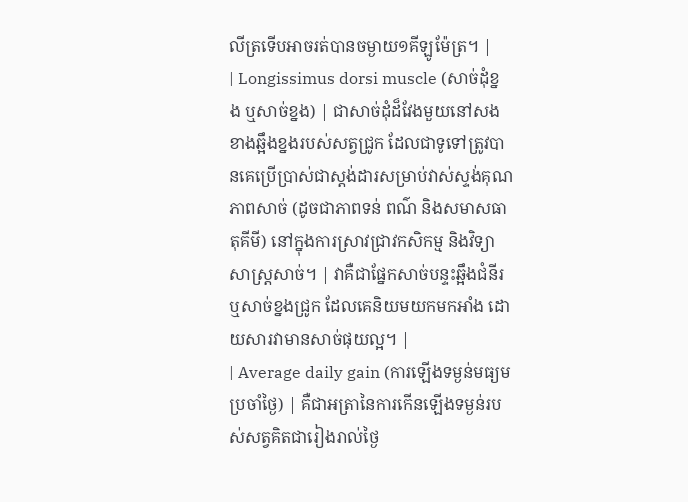លីត្រទើបអាចរត់បានចម្ងាយ១គីឡូម៉ែត្រ។ |
| Longissimus dorsi muscle (សាច់ដុំខ្នង ឬសាច់ខ្នង) | ជាសាច់ដុំដ៏វែងមួយនៅសងខាងឆ្អឹងខ្នងរបស់សត្វជ្រូក ដែលជាទូទៅត្រូវបានគេប្រើប្រាស់ជាស្តង់ដារសម្រាប់វាស់ស្ទង់គុណភាពសាច់ (ដូចជាភាពទន់ ពណ៌ និងសមាសធាតុគីមី) នៅក្នុងការស្រាវជ្រាវកសិកម្ម និងវិទ្យាសាស្ត្រសាច់។ | វាគឺជាផ្នែកសាច់បន្ទះឆ្អឹងជំនីរឬសាច់ខ្នងជ្រូក ដែលគេនិយមយកមកអាំង ដោយសារវាមានសាច់ផុយល្អ។ |
| Average daily gain (ការឡើងទម្ងន់មធ្យមប្រចាំថ្ងៃ) | គឺជាអត្រានៃការកើនឡើងទម្ងន់របស់សត្វគិតជារៀងរាល់ថ្ងៃ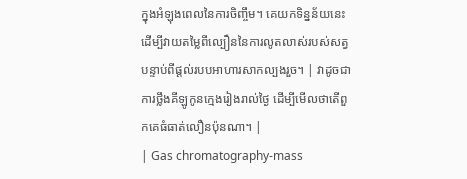ក្នុងអំឡុងពេលនៃការចិញ្ចឹម។ គេយកទិន្នន័យនេះដើម្បីវាយតម្លៃពីល្បឿននៃការលូតលាស់របស់សត្វបន្ទាប់ពីផ្តល់របបអាហារសាកល្បងរួច។ | វាដូចជាការថ្លឹងគីឡូកូនក្មេងរៀងរាល់ថ្ងៃ ដើម្បីមើលថាតើពួកគេធំធាត់លឿនប៉ុនណា។ |
| Gas chromatography-mass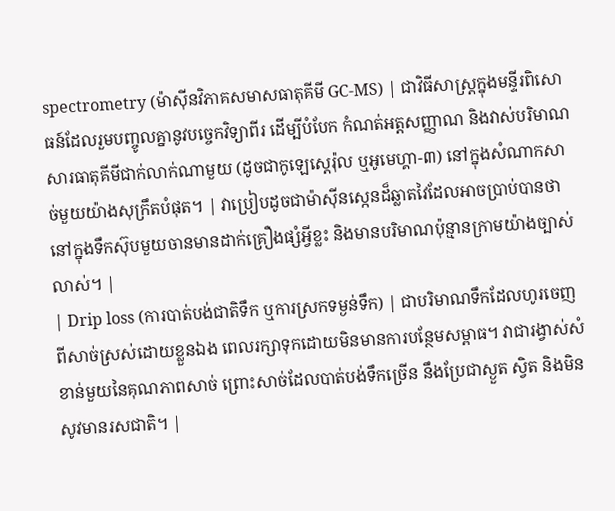spectrometry (ម៉ាស៊ីនវិភាគសមាសធាតុគីមី GC-MS) | ជាវិធីសាស្ត្រក្នុងមន្ទីរពិសោធន៍ដែលរួមបញ្ចូលគ្នានូវបច្ចេកវិទ្យាពីរ ដើម្បីបំបែក កំណត់អត្តសញ្ញាណ និងវាស់បរិមាណសារធាតុគីមីជាក់លាក់ណាមួយ (ដូចជាកូឡេស្តេរ៉ុល ឬអូមេហ្គា-៣) នៅក្នុងសំណាកសាច់មួយយ៉ាងសុក្រឹតបំផុត។ | វាប្រៀបដូចជាម៉ាស៊ីនស្កេនដ៏ឆ្លាតវៃដែលអាចប្រាប់បានថានៅក្នុងទឹកស៊ុបមួយចានមានដាក់គ្រឿងផ្សំអ្វីខ្លះ និងមានបរិមាណប៉ុន្មានក្រាមយ៉ាងច្បាស់លាស់។ |
| Drip loss (ការបាត់បង់ជាតិទឹក ឬការស្រកទម្ងន់ទឹក) | ជាបរិមាណទឹកដែលហូរចេញពីសាច់ស្រស់ដោយខ្លួនឯង ពេលរក្សាទុកដោយមិនមានការបន្ថែមសម្ពាធ។ វាជារង្វាស់សំខាន់មួយនៃគុណភាពសាច់ ព្រោះសាច់ដែលបាត់បង់ទឹកច្រើន នឹងប្រែជាស្ងួត ស្វិត និងមិនសូវមានរសជាតិ។ |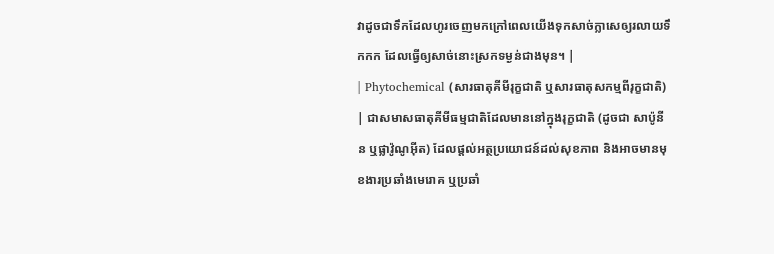វាដូចជាទឹកដែលហូរចេញមកក្រៅពេលយើងទុកសាច់ក្លាសេឲ្យរលាយទឹកកក ដែលធ្វើឲ្យសាច់នោះស្រកទម្ងន់ជាងមុន។ |
| Phytochemical (សារធាតុគីមីរុក្ខជាតិ ឬសារធាតុសកម្មពីរុក្ខជាតិ) | ជាសមាសធាតុគីមីធម្មជាតិដែលមាននៅក្នុងរុក្ខជាតិ (ដូចជា សាប៉ូនីន ឬផ្លាវ៉ូណូអ៊ីត) ដែលផ្តល់អត្ថប្រយោជន៍ដល់សុខភាព និងអាចមានមុខងារប្រឆាំងមេរោគ ឬប្រឆាំ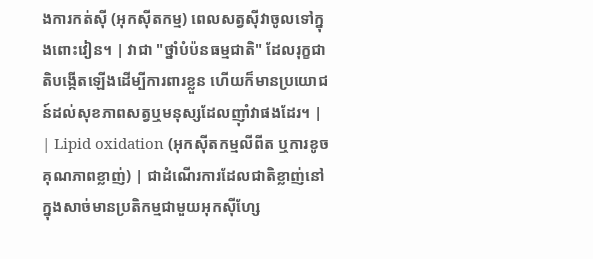ងការកត់សុី (អុកស៊ីតកម្ម) ពេលសត្វស៊ីវាចូលទៅក្នុងពោះវៀន។ | វាជា "ថ្នាំបំប៉នធម្មជាតិ" ដែលរុក្ខជាតិបង្កើតឡើងដើម្បីការពារខ្លួន ហើយក៏មានប្រយោជន៍ដល់សុខភាពសត្វឬមនុស្សដែលញ៉ាំវាផងដែរ។ |
| Lipid oxidation (អុកស៊ីតកម្មលីពីត ឬការខូចគុណភាពខ្លាញ់) | ជាដំណើរការដែលជាតិខ្លាញ់នៅក្នុងសាច់មានប្រតិកម្មជាមួយអុកស៊ីហ្សែ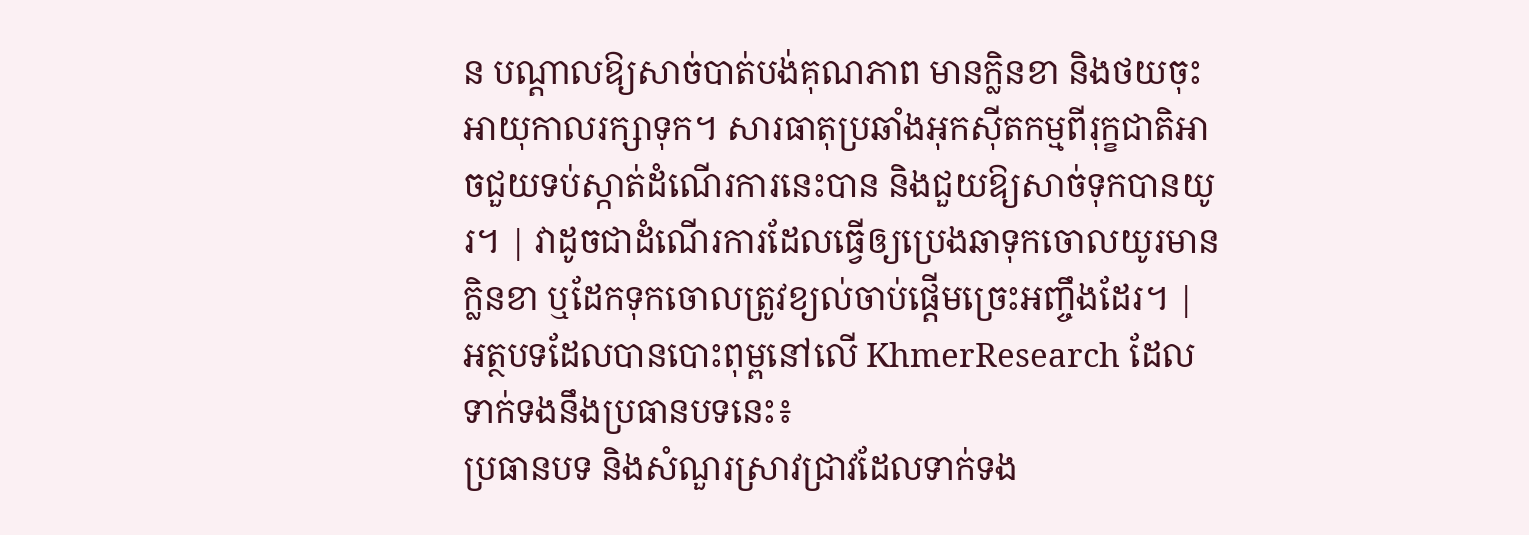ន បណ្តាលឱ្យសាច់បាត់បង់គុណភាព មានក្លិនខា និងថយចុះអាយុកាលរក្សាទុក។ សារធាតុប្រឆាំងអុកស៊ីតកម្មពីរុក្ខជាតិអាចជួយទប់ស្កាត់ដំណើរការនេះបាន និងជួយឱ្យសាច់ទុកបានយូរ។ | វាដូចជាដំណើរការដែលធ្វើឲ្យប្រេងឆាទុកចោលយូរមានក្លិនខា ឬដែកទុកចោលត្រូវខ្យល់ចាប់ផ្តើមច្រេះអញ្ចឹងដែរ។ |
អត្ថបទដែលបានបោះពុម្ពនៅលើ KhmerResearch ដែលទាក់ទងនឹងប្រធានបទនេះ៖
ប្រធានបទ និងសំណួរស្រាវជ្រាវដែលទាក់ទង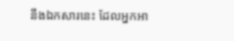នឹងឯកសារនេះ ដែលអ្នកអា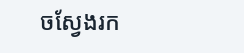ចស្វែងរក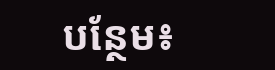បន្ថែម៖